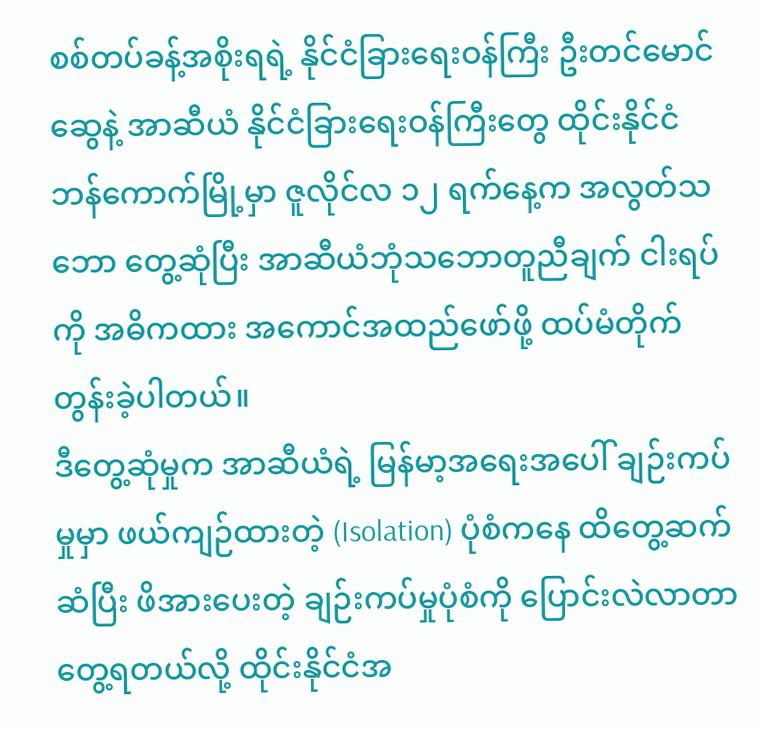စစ်တပ်ခန့်အစိုးရရဲ့ နိုင်ငံခြားရေးဝန်ကြီး ဦးတင်မောင်ဆွေနဲ့ အာဆီယံ နိုင်ငံခြားရေးဝန်ကြီးတွေ ထိုင်းနိုင်ငံ ဘန်ကောက်မြို့မှာ ဇူလိုင်လ ၁၂ ရက်နေ့က အလွတ်သဘော တွေ့ဆုံပြီး အာဆီယံဘုံသဘောတူညီချက် ငါးရပ်ကို အဓိကထား အကောင်အထည်ဖော်ဖို့ ထပ်မံတိုက်တွန်းခဲ့ပါတယ်။
ဒီတွေ့ဆုံမှုက အာဆီယံရဲ့ မြန်မာ့အရေးအပေါ် ချဉ်းကပ်မှုမှာ ဖယ်ကျဉ်ထားတဲ့ (Isolation) ပုံစံကနေ ထိတွေ့ဆက်ဆံပြီး ဖိအားပေးတဲ့ ချဉ်းကပ်မှုပုံစံကို ပြောင်းလဲလာတာ တွေ့ရတယ်လို့ ထိုင်းနိုင်ငံအ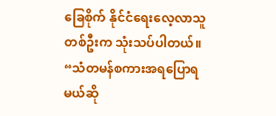ခြေစိုက် နိုင်ငံရေးလေ့လာသူတစ်ဦးက သုံးသပ်ပါတယ်။
“သံတမန်စကားအရပြောရမယ်ဆို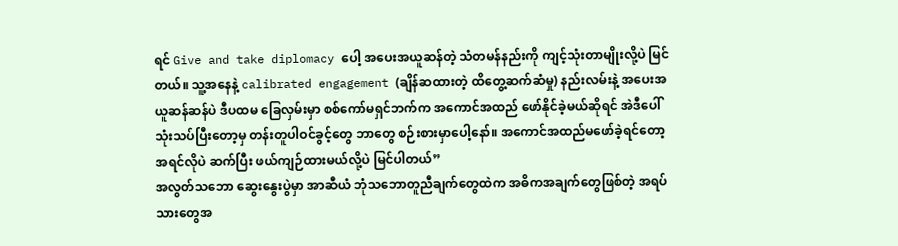ရင် Give and take diplomacy ပေါ့ အပေးအယူဆန်တဲ့ သံတမန်နည်းကို ကျင့်သုံးတာမျိုးလို့ပဲ မြင်တယ်။ သူ့အနေနဲ့ calibrated engagement (ချိန်ဆထားတဲ့ ထိတွေ့ဆက်ဆံမှု) နည်းလမ်းနဲ့ အပေးအယူဆန်ဆန်ပဲ ဒီပထမ ခြေလှမ်းမှာ စစ်ကော်မရှင်ဘက်က အကောင်အထည် ဖော်နိုင်ခဲ့မယ်ဆိုရင် အဲဒီပေါ် သုံးသပ်ပြီးတော့မှ တန်းတူပါဝင်ခွင့်တွေ ဘာတွေ စဉ်းစားမှာပေါ့နော်။ အကောင်အထည်မဖော်ခဲ့ရင်တော့ အရင်လိုပဲ ဆက်ပြီး ဖယ်ကျဉ်ထားမယ်လို့ပဲ မြင်ပါတယ်”
အလွတ်သဘော ဆွေးနွေးပွဲမှာ အာဆီယံ ဘုံသဘောတူညီချက်တွေထဲက အဓိကအချက်တွေဖြစ်တဲ့ အရပ်သားတွေအ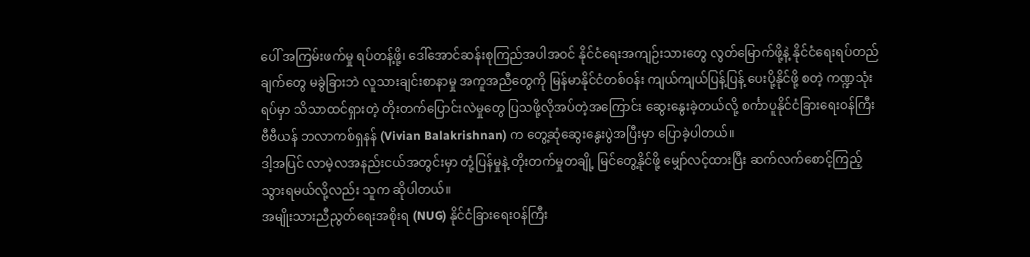ပေါ် အကြမ်းဖက်မှု ရပ်တန့်ဖို့၊ ဒေါ်အောင်ဆန်းစုကြည်အပါအဝင် နိုင်ငံရေးအကျဉ်းသားတွေ လွတ်မြောက်ဖို့နဲ့ နိုင်ငံရေးရပ်တည်ချက်တွေ မခွဲခြားဘဲ လူသားချင်းစာနာမှု အကူအညီတွေကို မြန်မာနိုင်ငံတစ်ဝန်း ကျယ်ကျယ်ပြန့်ပြန့် ပေးပို့နိုင်ဖို့ စတဲ့ ကဏ္ဍသုံးရပ်မှာ သိသာထင်ရှားတဲ့ တိုးတက်ပြောင်းလဲမှုတွေ ပြသဖို့လိုအပ်တဲ့အကြောင်း ဆွေးနွေးခဲ့တယ်လို့ စင်္ကာပူနိုင်ငံခြားရေးဝန်ကြီး ဗီဗီယန် ဘလာကစ်ရှနန် (Vivian Balakrishnan) က တွေ့ဆုံဆွေးနွေးပွဲအပြီးမှာ ပြောခဲ့ပါတယ်။
ဒါ့အပြင် လာမဲ့လအနည်းငယ်အတွင်းမှာ တုံ့ပြန်မှုနဲ့ တိုးတက်မှုတချို့ မြင်တွေ့နိုင်ဖို့ မျှော်လင့်ထားပြီး ဆက်လက်စောင့်ကြည့်သွားရမယ်လို့လည်း သူက ဆိုပါတယ်။
အမျိုးသားညီညွတ်ရေးအစိုးရ (NUG) နိုင်ငံခြားရေးဝန်ကြီး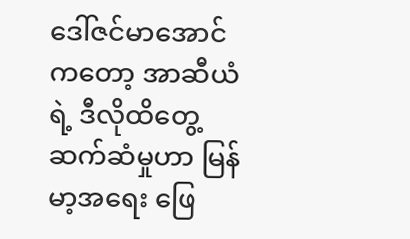ဒေါ်ဇင်မာအောင်ကတော့ အာဆီယံရဲ့ ဒီလိုထိတွေ့ဆက်ဆံမှုဟာ မြန်မာ့အရေး ဖြေ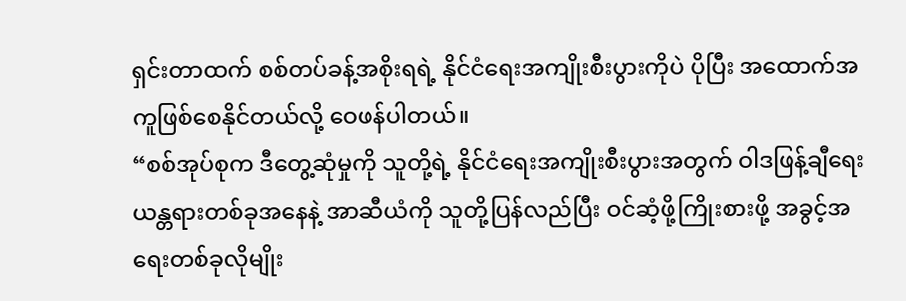ရှင်းတာထက် စစ်တပ်ခန့်အစိုးရရဲ့ နိုင်ငံရေးအကျိုးစီးပွားကိုပဲ ပိုပြီး အထောက်အကူဖြစ်စေနိုင်တယ်လို့ ဝေဖန်ပါတယ်။
“စစ်အုပ်စုက ဒီတွေ့ဆုံမှုကို သူတို့ရဲ့ နိုင်ငံရေးအကျိုးစီးပွားအတွက် ဝါဒဖြန့်ချီရေး ယန္တရားတစ်ခုအနေနဲ့ အာဆီယံကို သူတို့ပြန်လည်ပြီး ဝင်ဆံ့ဖို့ကြိုးစားဖို့ အခွင့်အရေးတစ်ခုလိုမျိုး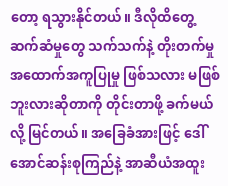တော့ ရသွားနိုင်တယ်။ ဒီလိုထိတွေ့ဆက်ဆံမှုတွေ သက်သက်နဲ့ တိုးတက်မှု အထောက်အကူပြုမှု ဖြစ်သလား မဖြစ်ဘူးလားဆိုတာကို တိုင်းတာဖို့ ခက်မယ်လို့ မြင်တယ်။ အခြေခံအားဖြင့် ဒေါ်အောင်ဆန်းစုကြည်နဲ့ အာဆီယံအထူး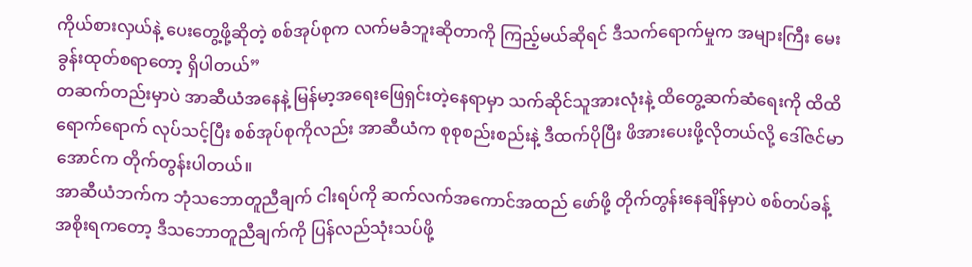ကိုယ်စားလှယ်နဲ့ ပေးတွေ့ဖို့ဆိုတဲ့ စစ်အုပ်စုက လက်မခံဘူးဆိုတာကို ကြည့်မယ်ဆိုရင် ဒီသက်ရောက်မှုက အများကြီး မေးခွန်းထုတ်စရာတော့ ရှိပါတယ်”
တဆက်တည်းမှာပဲ အာဆီယံအနေနဲ့ မြန်မာ့အရေးဖြေရှင်းတဲ့နေရာမှာ သက်ဆိုင်သူအားလုံးနဲ့ ထိတွေ့ဆက်ဆံရေးကို ထိထိရောက်ရောက် လုပ်သင့်ပြီး စစ်အုပ်စုကိုလည်း အာဆီယံက စုစုစည်းစည်းနဲ့ ဒီထက်ပိုပြီး ဖိအားပေးဖို့လိုတယ်လို့ ဒေါ်ဇင်မာအောင်က တိုက်တွန်းပါတယ်။
အာဆီယံဘက်က ဘုံသဘောတူညီချက် ငါးရပ်ကို ဆက်လက်အကောင်အထည် ဖော်ဖို့ တိုက်တွန်းနေချိန်မှာပဲ စစ်တပ်ခန့်အစိုးရကတော့ ဒီသဘောတူညီချက်ကို ပြန်လည်သုံးသပ်ဖို့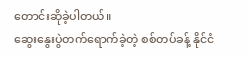တောင်းဆိုခဲ့ပါတယ်။
ဆွေးနွေးပွဲတက်ရောက်ခဲ့တဲ့ စစ်တပ်ခန့် နိုင်ငံ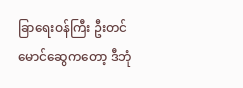ခြာရေးဝန်ကြီး ဦးတင်မောင်ဆွေကတော့ ဒီဘုံ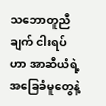သဘောတူညီချက် ငါးရပ်ဟာ အာဆီယံရဲ့ အခြေခံမူတွေနဲ့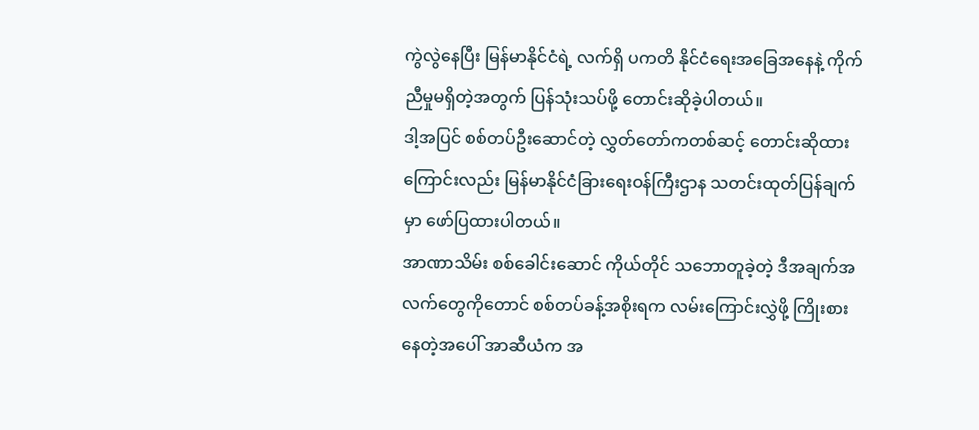ကွဲလွဲနေပြီး မြန်မာနိုင်ငံရဲ့ လက်ရှိ ပကတိ နိုင်ငံရေးအခြေအနေနဲ့ ကိုက်ညီမှုမရှိတဲ့အတွက် ပြန်သုံးသပ်ဖို့ တောင်းဆိုခဲ့ပါတယ်။
ဒါ့အပြင် စစ်တပ်ဦးဆောင်တဲ့ လွှတ်တော်ကတစ်ဆင့် တောင်းဆိုထားကြောင်းလည်း မြန်မာနိုင်ငံခြားရေးဝန်ကြီးဌာန သတင်းထုတ်ပြန်ချက်မှာ ဖော်ပြထားပါတယ်။
အာဏာသိမ်း စစ်ခေါင်းဆောင် ကိုယ်တိုင် သဘောတူခဲ့တဲ့ ဒီအချက်အလက်တွေကိုတောင် စစ်တပ်ခန့်အစိုးရက လမ်းကြောင်းလွှဲဖို့ ကြိုးစားနေတဲ့အပေါ် အာဆီယံက အ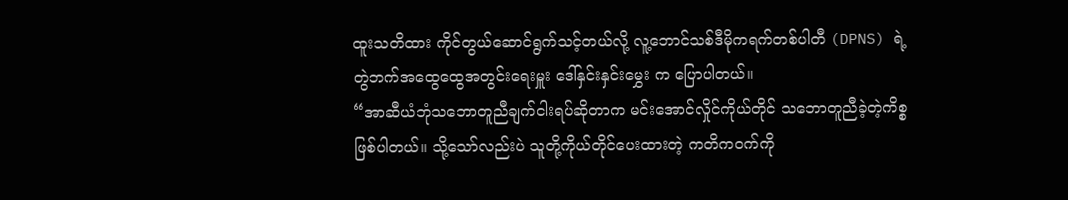ထူးသတိထား ကိုင်တွယ်ဆောင်ရွက်သင့်တယ်လို့ လူ့ဘောင်သစ်ဒီမိုကရက်တစ်ပါတီ (DPNS) ရဲ့ တွဲဘက်အထွေထွေအတွင်းရေးမှူး ဒေါ်နှင်းနှင်းမွှေး က ပြောပါတယ်။
“အာဆီယံဘုံသဘောတူညီချက်ငါးရပ်ဆိုတာက မင်းအောင်လှိုင်ကိုယ်တိုင် သဘောတူညီခဲ့တဲ့ကိစ္စ ဖြစ်ပါတယ်။ သို့သော်လည်းပဲ သူတို့ကိုယ်တိုင်ပေးထားတဲ့ ကတိကဝက်ကို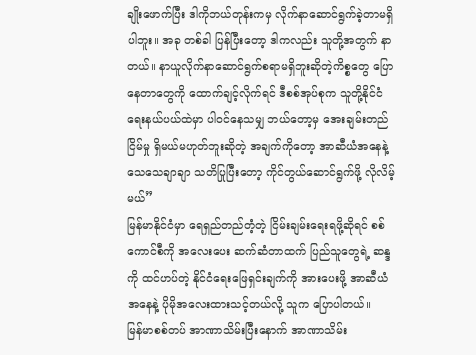ချိုးဖောက်ပြီး ဒါကိုဘယ်တုန်းကမှ လိုက်နာဆောင်ရွက်ခဲ့တာမရှိပါဘူး။ အခု တစ်ခါ ပြန်ပြီးတော့ ဒါကလည်း သူတို့အတွက် နာတယ်။ နာယူလိုက်နာဆောင်ရွက်စရာမရှိဘူးဆိုတဲ့ကိစ္စတွေ ပြောနေတာတွေကို ထောက်ချင့်လိုက်ရင် ဒီစစ်အုပ်စုက သူတို့နိုင်ငံရေးနယ်ပယ်ထဲမှာ ပါဝင်နေသမျှ ဘယ်တော့မှ အေးချမ်းတည်ငြိမ်မှု ရှိမယ်မဟုတ်ဘူးဆိုတဲ့ အချက်ကိုတော့ အာဆီယံအနေနဲ့ သေသေချာချာ သတိပြုပြီးတော့ ကိုင်တွယ်ဆောင်ရွက်ဖို့ လိုလိမ့်မယ်”
မြန်မာနိုင်ငံမှာ ရေရှည်တည်တံ့တဲ့ ငြိမ်းချမ်းရေးရဖို့ဆိုရင် စစ်ကောင်စီကို အလေးပေး ဆက်ဆံတာထက် ပြည်သူတွေရဲ့ ဆန္ဒကို ထင်ဟပ်တဲ့ နိုင်ငံရေးဖြေရှင်းချက်ကို အားပေးဖို့ အာဆီယံအနေနဲ့ ပိုမိုအလေးထားသင့်တယ်လို့ သူက ပြောပါတယ်။
မြန်မာစစ်တပ် အာဏာသိမ်းပြီးနောက် အာဏာသိမ်း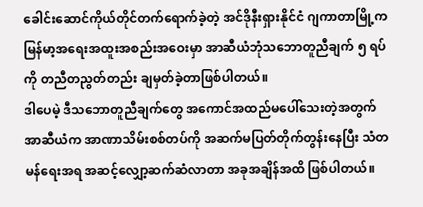ခေါင်းဆောင်ကိုယ်တိုင်တက်ရောက်ခဲ့တဲ့ အင်ဒိုနီးရှားနိုင်ငံ ဂျကာတာမြို့က မြန်မာ့အရေးအထူးအစည်းအဝေးမှာ အာဆီယံဘုံသဘောတူညီချက် ၅ ရပ်ကို တညီတညွတ်တည်း ချမှတ်ခဲ့တာဖြစ်ပါတယ်။
ဒါပေမဲ့ ဒီသဘောတူညီချက်တွေ အကောင်အထည်မပေါ်သေးတဲ့အတွက် အာဆီယံက အာဏာသိမ်းစစ်တပ်ကို အဆက်မပြတ်တိုက်တွန်းနေပြီး သံတမန်ရေးအရ အဆင့်လျှော့ဆက်ဆံလာတာ အခုအချိန်အထိ ဖြစ်ပါတယ်။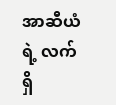အာဆီယံရဲ့ လက်ရှိ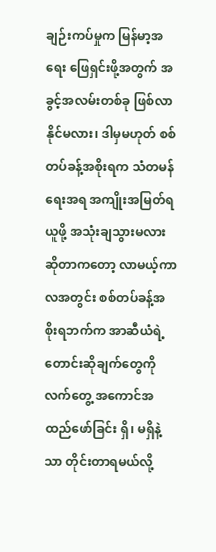ချဉ်းကပ်မှုက မြန်မာ့အရေး ဖြေရှင်းဖို့အတွက် အခွင့်အလမ်းတစ်ခု ဖြစ်လာနိုင်မလား၊ ဒါမှမဟုတ် စစ်တပ်ခန့်အစိုးရက သံတမန်ရေးအရ အကျိုးအမြတ်ရယူဖို့ အသုံးချသွားမလားဆိုတာကတော့ လာမယ့်ကာလအတွင်း စစ်တပ်ခန့်အစိုးရဘက်က အာဆီယံရဲ့ တောင်းဆိုချက်တွေကို လက်တွေ့ အကောင်အထည်ဖော်ခြင်း ရှိ၊ မရှိနဲ့သာ တိုင်းတာရမယ်လို့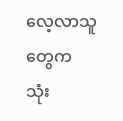လေ့လာသူတွေက သုံး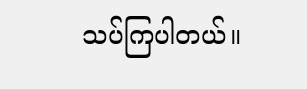သပ်ကြပါတယ်။